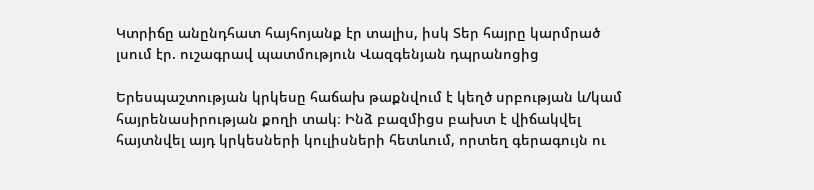Կտրիճը անընդհատ հայհոյանք էր տալիս, իսկ Տեր հայրը կարմրած լսում էր. ուշագրավ պատմություն Վազգենյան դպրանոցից

Երեսպաշտության կրկեսը հաճախ թաքնվում է կեղծ սրբության և/կամ հայրենասիրության քողի տակ։ Ինձ բազմիցս բախտ է վիճակվել հայտնվել այդ կրկեսների կուլիսների հետևում, որտեղ գերագույն ու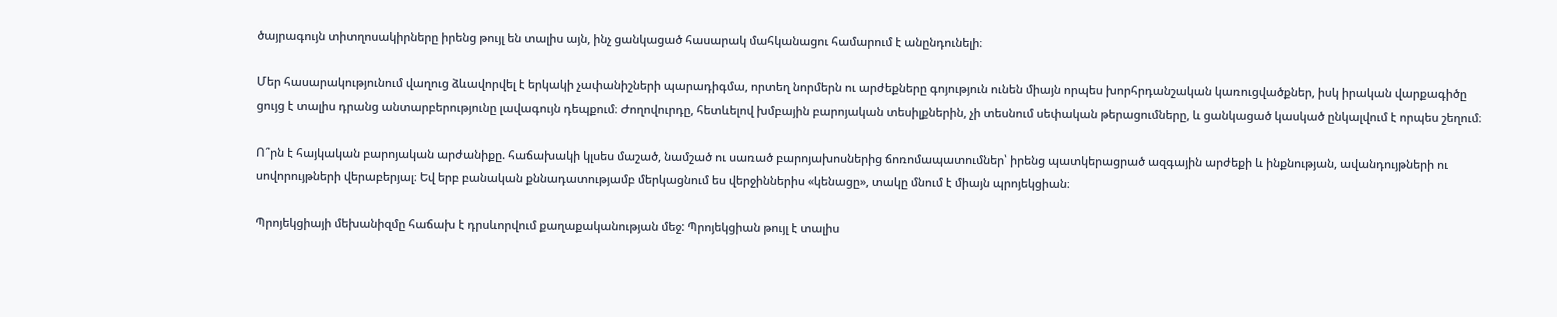ծայրագույն տիտղոսակիրները իրենց թույլ են տալիս այն, ինչ ցանկացած հասարակ մահկանացու համարում է անընդունելի։

Մեր հասարակությունում վաղուց ձևավորվել է երկակի չափանիշների պարադիգմա, որտեղ նորմերն ու արժեքները գոյություն ունեն միայն որպես խորհրդանշական կառուցվածքներ, իսկ իրական վարքագիծը ցույց է տալիս դրանց անտարբերությունը լավագույն դեպքում։ Ժողովուրդը, հետևելով խմբային բարոյական տեսիլքներին, չի տեսնում սեփական թերացումները, և ցանկացած կասկած ընկալվում է որպես շեղում։

Ո՞րն է հայկական բարոյական արժանիքը. հաճախակի կլսես մաշած, նամշած ու սառած բարոյախոսներից ճոռոմապատումներ՝ իրենց պատկերացրած ազգային արժեքի և ինքնության, ավանդույթների ու սովորույթների վերաբերյալ։ Եվ երբ բանական քննադատությամբ մերկացնում ես վերջիններիս «կենացը», տակը մնում է միայն պրոյեկցիան։

Պրոյեկցիայի մեխանիզմը հաճախ է դրսևորվում քաղաքականության մեջ: Պրոյեկցիան թույլ է տալիս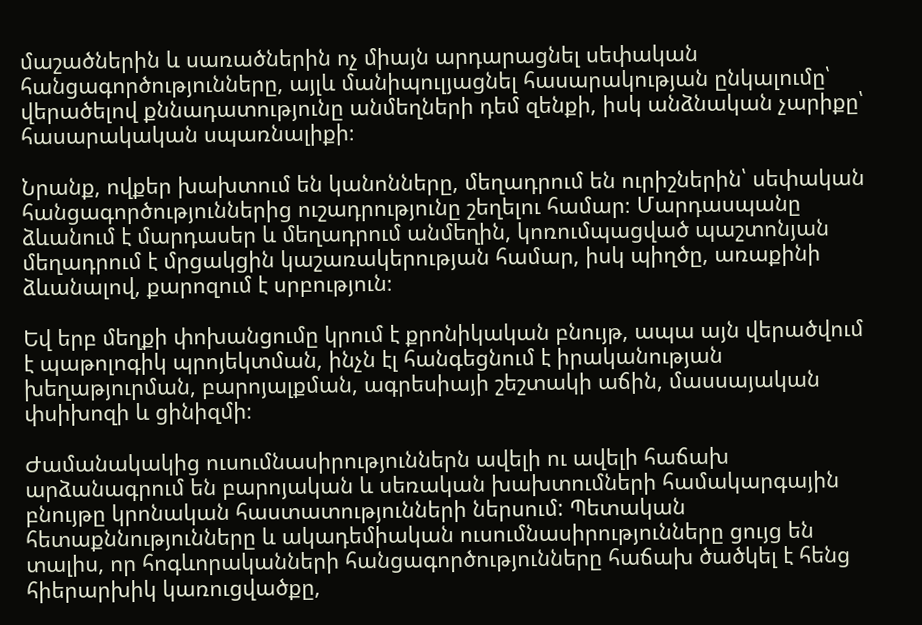մաշածներին և սառածներին ոչ միայն արդարացնել սեփական հանցագործությունները, այլև մանիպուլյացնել հասարակության ընկալումը՝ վերածելով քննադատությունը անմեղների դեմ զենքի, իսկ անձնական չարիքը՝ հասարակական սպառնալիքի։

Նրանք, ովքեր խախտում են կանոնները, մեղադրում են ուրիշներին՝ սեփական հանցագործություններից ուշադրությունը շեղելու համար։ Մարդասպանը ձևանում է մարդասեր և մեղադրում անմեղին, կոռումպացված պաշտոնյան մեղադրում է մրցակցին կաշառակերության համար, իսկ պիղծը, առաքինի ձևանալով, քարոզում է սրբություն։

Եվ երբ մեղքի փոխանցումը կրում է քրոնիկական բնույթ, ապա այն վերածվում է պաթոլոգիկ պրոյեկտման, ինչն էլ հանգեցնում է իրականության խեղաթյուրման, բարոյալքման, ագրեսիայի շեշտակի աճին, մասսայական փսիխոզի և ցինիզմի։

Ժամանակակից ուսումնասիրություններն ավելի ու ավելի հաճախ արձանագրում են բարոյական և սեռական խախտումների համակարգային բնույթը կրոնական հաստատությունների ներսում: Պետական հետաքննությունները և ակադեմիական ուսումնասիրությունները ցույց են տալիս, որ հոգևորականների հանցագործությունները հաճախ ծածկել է հենց հիերարխիկ կառուցվածքը,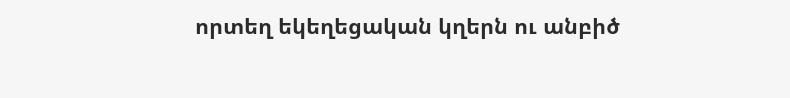որտեղ եկեղեցական կղերն ու անբիծ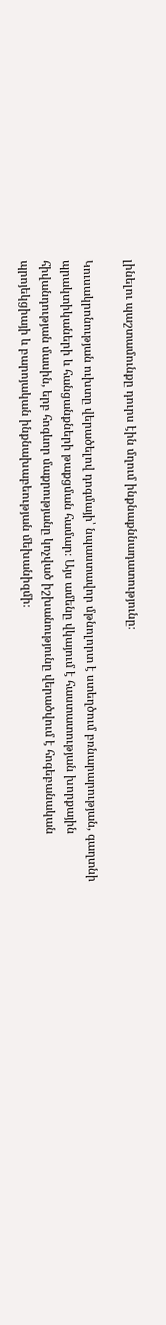լինելու պաշտամունքը դուրս էին մղում ինքնաքննադատությունը։

Կուսակրոնության ուխտը վերածելով դոգմայի՝ նպաստավոր մթնոլորտ է ստեղծում բռնարարության, գաղտնի պրակտիկաների և հանցանքների թաքցման համար։ Այս ամենը վկայում է հաստատության խորքային հիվանդության մասին, երբ հոգևոր մաքրությանը կոչված իշխանությունը վերածվում է հոգեբանական պրոյեկցիայի և բարոյական ինքնախաբեության մեխանիզմի։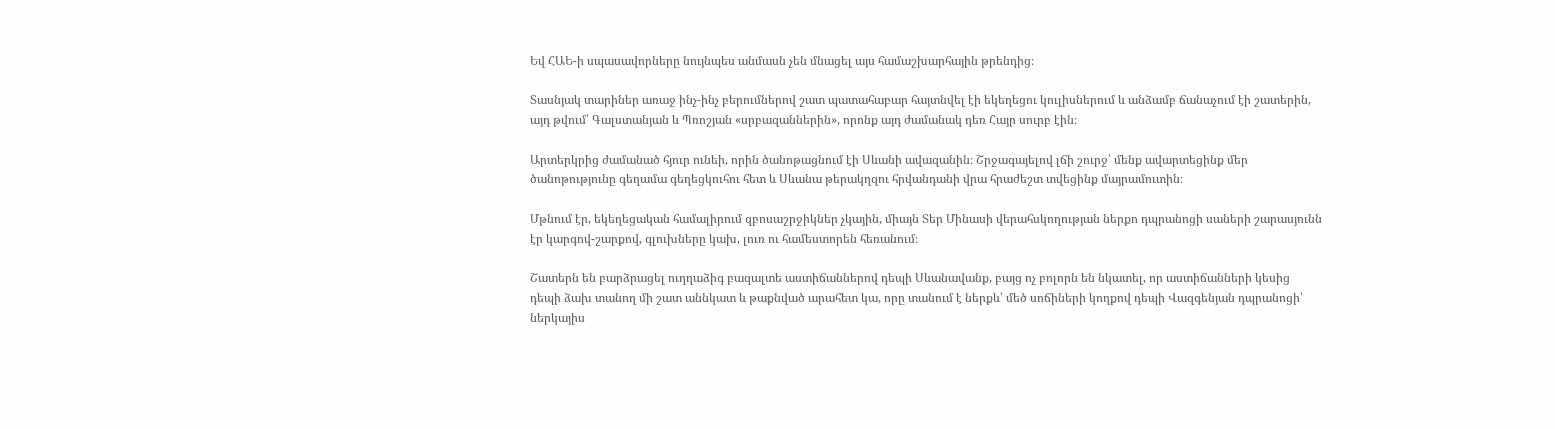Եվ ՀԱԵ-ի սպասավորները նույնպես անմասն չեն մնացել այս համաշխարհային թրենդից։

Տասնյակ տարիներ առաջ ինչ-ինչ բերումներով շատ պատահաբար հայտնվել էի եկեղեցու կուլիսներում և անձամբ ճանաչում էի շատերին, այդ թվում՝ Գալստանյան և Պռոշյան «սրբազաններին», որոնք այդ ժամանակ դեռ Հայր սուրբ էին։

Արտերկրից ժամանած հյուր ունեի, որին ծանոթացնում էի Սևանի ավազանին։ Շրջագայելով լճի շուրջ՝ մենք ավարտեցինք մեր ծանոթությունը գեղամա գեղեցկուհու հետ և Սևանա թերակղզու հրվանդանի վրա հրաժեշտ տվեցինք մայրամուտին։

Մթնում էր, եկեղեցական համալիրում զբոսաշրջիկներ չկային, միայն Տեր Մինասի վերահսկողության ներքո դպրանոցի սաների շարասյունն էր կարգով-շարքով, գլուխները կախ, լուռ ու համեստորեն հեռանում։

Շատերն են բարձրացել ուղղաձիգ բազալտե աստիճաններով դեպի Սևանավանք, բայց ոչ բոլորն են նկատել, որ աստիճանների կեսից դեպի ձախ տանող մի շատ աննկատ և թաքնված արահետ կա, որը տանում է ներքև՝ մեծ սոճիների կողքով դեպի Վազգենյան դպրանոցի՝ ներկայիս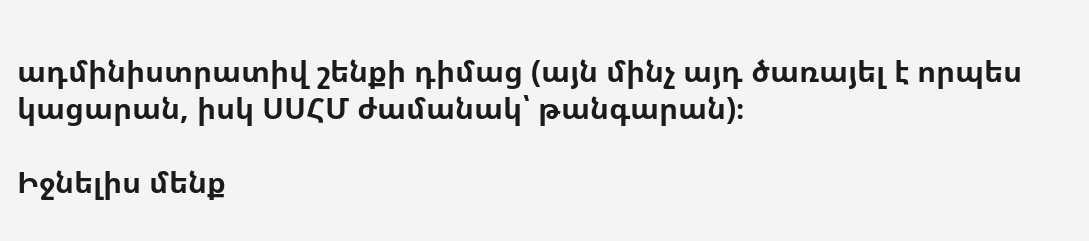ադմինիստրատիվ շենքի դիմաց (այն մինչ այդ ծառայել է որպես կացարան, իսկ ՍՍՀՄ ժամանակ՝ թանգարան)։

Իջնելիս մենք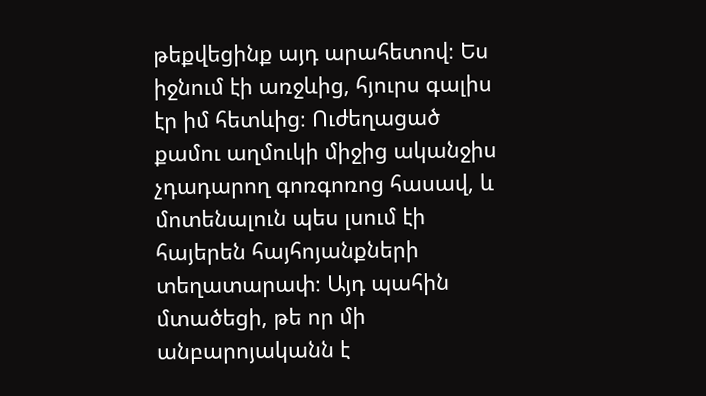թեքվեցինք այդ արահետով։ Ես իջնում էի առջևից, հյուրս գալիս էր իմ հետևից։ Ուժեղացած քամու աղմուկի միջից ականջիս չդադարող գոռգոռոց հասավ, և մոտենալուն պես լսում էի հայերեն հայհոյանքների տեղատարափ։ Այդ պահին մտածեցի, թե որ մի անբարոյականն է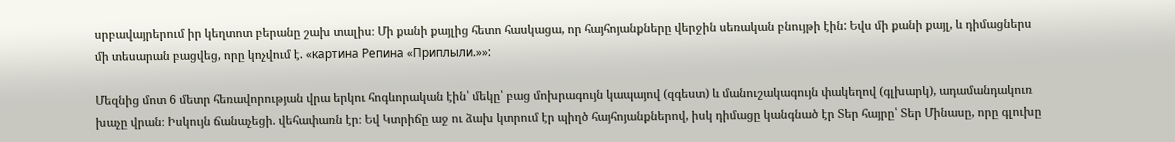սրբավայրերում իր կեղտոտ բերանը շախ տալիս։ Մի քանի քայլից հետո հասկացա, որ հայհոյանքները վերջին սեռական բնույթի էին: Եվս մի քանի քայլ, և դիմացներս մի տեսարան բացվեց, որը կոչվում է. «картина Репина «Приплыли.»»:

Մեզնից մոտ 6 մետր հեռավորության վրա երկու հոգևորական էին՝ մեկը՝ բաց մոխրագույն կապայով (զգեստ) և մանուշակագույն փակեղով (գլխարկ), ադամանդակուռ խաչը վրան։ Իսկույն ճանաչեցի. վեհափառն էր։ Եվ Կտրիճը աջ ու ձախ կտրում էր պիղծ հայհոյանքներով, իսկ դիմացը կանգնած էր Տեր հայրը՝ Տեր Մինասը, որը գլուխը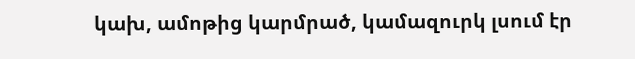կախ, ամոթից կարմրած, կամազուրկ լսում էր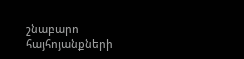շնաբարո հայհոյանքների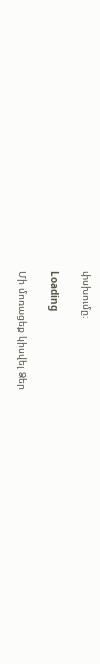փսխումը։

Loading

Մի մոռացեք կիսվել Ձեր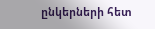ընկերների հետ